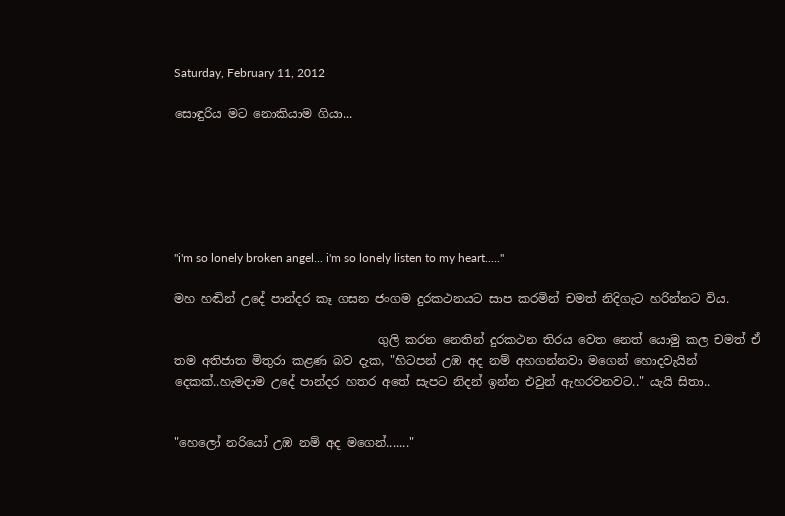Saturday, February 11, 2012

සොඳුරිය මට නොකියාම ගියා...






"i'm so lonely broken angel... i'm so lonely listen to my heart....."

මහ හඬින් උදේ පාන්දර කෑ ගසන ජංගම දුරකථනයට සාප කරමින් චමත් නිදිගැට හරින්නට විය.

                                  ගුලි කරන නෙතින් දුරකථන තිරය වෙත නෙත් යොමු කල චමත් ඒ තම අතිජාත මිතුරා කළණ බව දැක, "හිටපන් උඹ අද නම් අහගන්නවා මගෙන් හොදවැයින් දෙකක්..හැමදාම උදේ පාන්දර හතර අතේ සැපට නිදන් ඉන්න එවුන් ඇහරවනවට.." යැයි සිතා..


"හෙලෝ නරියෝ උඹ නම් අද මගෙන්......."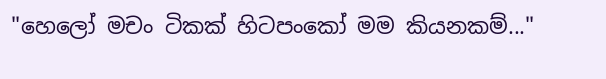"හෙලෝ මචං ටිකක් හිටපංකෝ මම කියනකම්..."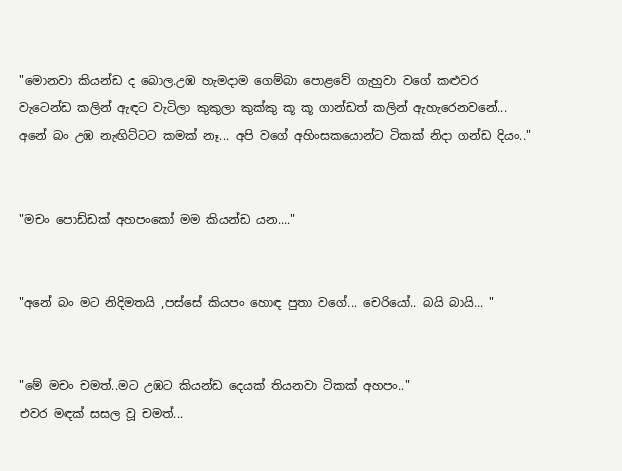"මොනවා කියන්ඩ ද බොල.උඹ හැමදාම ගෙම්බා පොළවේ ගැහුවා වගේ කළුවර වැටෙන්ඩ කලින් ඇඳට වැටිලා කුකුලා කුක්කු කූ කූ ගාන්ඩත් කලින් ඇහැරෙනවනේ... අනේ බං උඹ නැඟිට්ටට කමක් නෑ... අපි වගේ අහිංසකයොන්ට ටිකක් නිදා ගන්ඩ දියං.."


"මචං පොඩ්ඩක් අහපංකෝ මම කියන්ඩ යන...."


"අනේ බං මට නිදිමතයි ,පස්සේ කියපං හොඳ පුතා වගේ... චෙරියෝ.. බයි බායි... "


"මේ මචං චමත්..මට උඹට කියන්ඩ දෙයක් තියනවා ටිකක් අහපං.."
එවර මඳක් සසල වූ චමත්...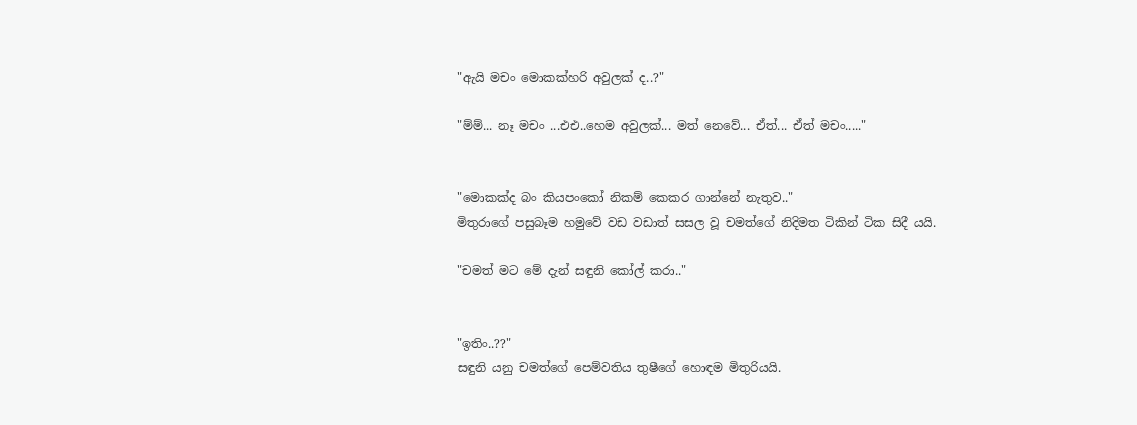"ඇයි මචං මොකක්හරි අවුලක් ද..?"

"ම්ම්... නෑ මචං ...එඑ..හෙම අවුලක්... මත් නෙවේ... ඒත්... ඒත් මචං....."


"මොකක්ද බං කියපංකෝ නිකම් කෙකර ගාන්නේ නැතුව.."
මිතුරාගේ පසුබෑම හමුවේ වඩ වඩාත් සසල වූ චමත්ගේ නිදිමත ටිකින් ටික සිදී යයි.

"චමත් මට මේ දැන් සඳුනි කෝල් කරා.."


"ඉතිං..??"
සඳුනි යනු චමත්ගේ පෙම්වතිය තුෂීගේ හොඳම මිතුරියයි.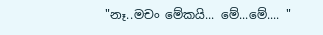"නෑ..මචං මේකයි... මේ...මේ.... "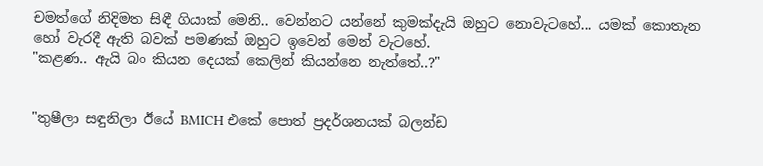චමත්ගේ නිදිමත සිඳී ගියාක් මෙනි.. වෙන්නට යන්නේ කුමක්දැයි ඔහුට නොවැටහේ... යමක් කොතැන හෝ වැරදී ඇති බවක් පමණක් ඔහුට ඉවෙන් මෙන් වැටහේ.
"කළණ.. ඇයි බං කියන දෙයක් කෙලින් කියන්නෙ නැත්තේ..?"


"තුෂීලා සඳුනිලා ඊයේ BMICH එකේ පොත් ප්‍රදර්ශනයක් බලන්ඩ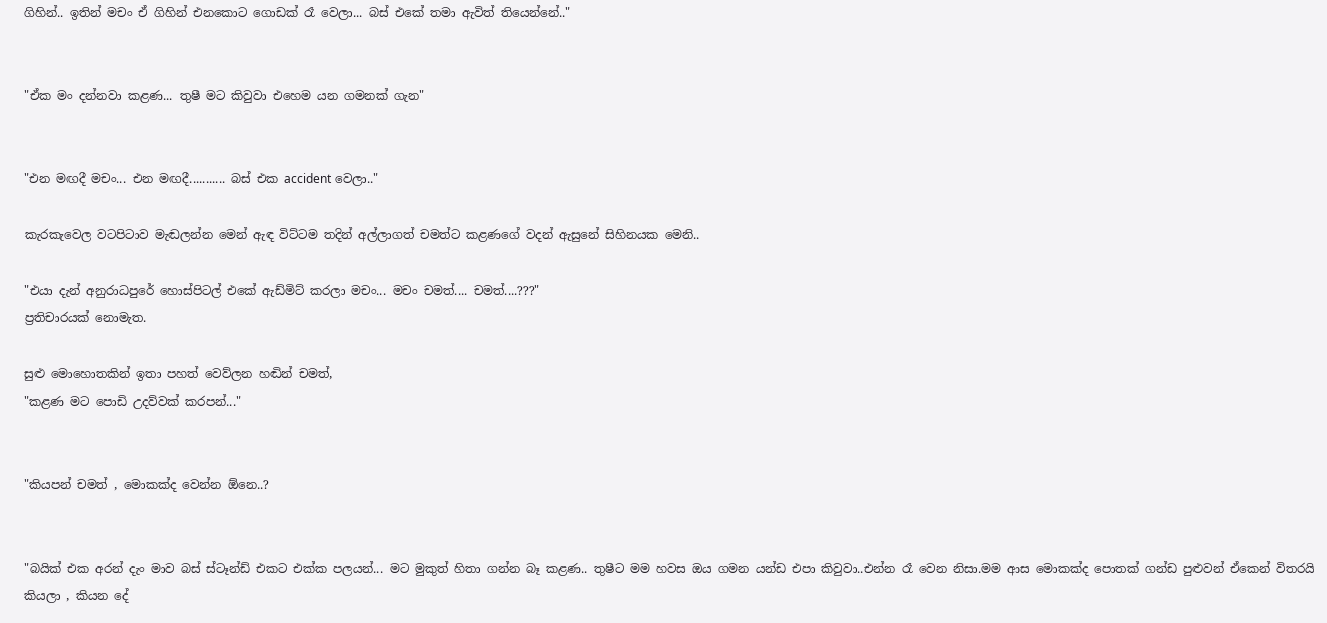ගිහින්.. ඉතින් මචං ඒ ගිහින් එනකොට ගොඩක් රෑ වෙලා... බස් එකේ තමා ඇවිත් තියෙන්නේ.."


"ඒක මං දන්නවා කළණ... තුෂී මට කිවුවා එහෙම යන ගමනක් ගැන"


"එන මඟදී මචං... එන මඟදී........... බස් එක accident වෙලා.."

කැරකැවෙල වටපිටාව මැඬලන්න මෙන් ඇඳ විට්ටම තදින් අල්ලාගත් චමත්ට කළණගේ වදන් ඇසුනේ සිහිනයක මෙනි..

"එයා දැන් අනුරාධපුරේ හොස්පිටල් එකේ ඇඩ්මිට් කරලා මචං... මචං චමත්.... චමත්....???"
ප්‍රතිචාරයක් නොමැත.

සුළු මොහොතකින් ඉතා පහත් වෙව්ලන හඬින් චමත්,
"කළණ මට පොඩි උදව්වක් කරපන්..."


"කියපන් චමත් , මොකක්ද වෙන්න ඕනෙ..?


"බයික් එක අරන් දැං මාව බස් ස්ටෑන්ඩ් එකට එක්ක පලයන්... මට මුකුත් හිතා ගන්න බෑ කළණ.. තුෂීට මම හවස ඔය ගමන යන්ඩ එපා කිවුවා..එන්න රෑ වෙන නිසා.මම ආස මොකක්ද පොතක් ගන්ඩ පුළුවන් ඒකෙන් විතරයි කියලා , කියන දේ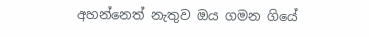අහන්නෙත් නැතුව ඔය ගමන ගියේ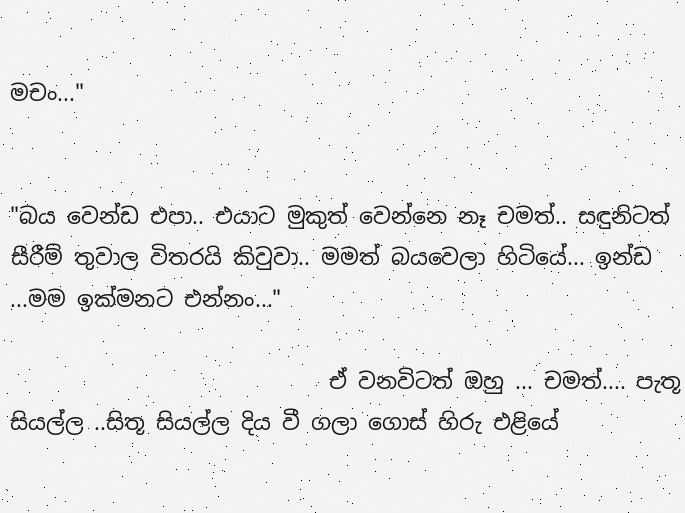මචං..."


"බය වෙන්ඩ එපා.. එයාට මුකුත් වෙන්නෙ නෑ චමත්.. සඳුනිටත් සීරීම් තුවාල විතරයි කිවුවා.. මමත් බයවෙලා හිටියේ... ඉන්ඩ ...මම ඉක්මනට එන්නං..."

                             ඒ වනවිටත් ඔහු ... චමත්.... පැතූ සියල්ල ..සිතූ සියල්ල දිය වී ගලා ගොස් හිරු එළියේ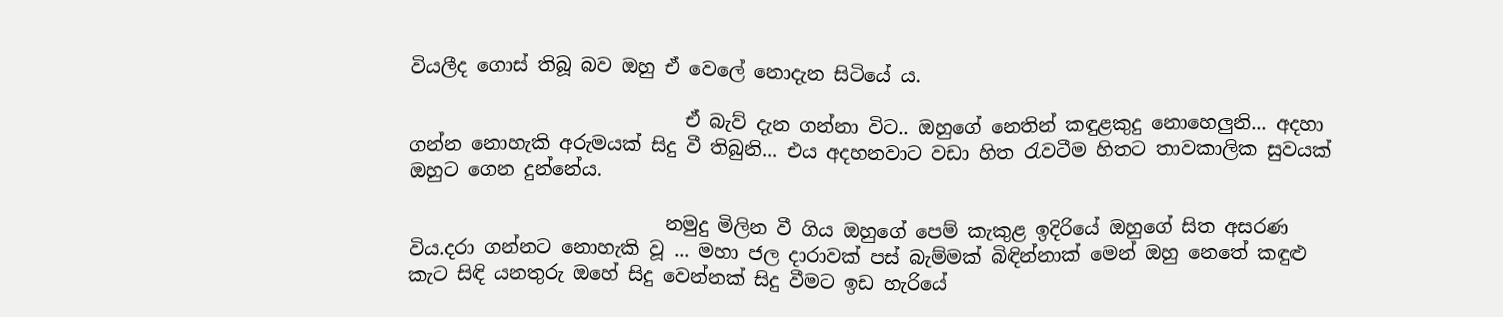වියලීද ගොස් තිබූ බව ඔහු ඒ වෙලේ නොදැන සිටියේ ය.

                             ඒ බැව් දැන ගන්නා විට.. ඔහුගේ නෙතින් කඳුළකුදු නොහෙලුනි... අදහා ගන්න නොහැකි අරුමයක් සිදු වී තිබුනි... එය අදහනවාට වඩා හිත රැවටීම හිතට තාවකාලික සුවයක් ඔහුට ගෙන දුන්නේය.

                           නමුදු මිලින වී ගිය ඔහුගේ පෙම් කැකුළ ඉදිරියේ ඔහුගේ සිත අසරණ විය.දරා ගන්නට නොහැකි වූ ... මහා ජල දාරාවක් පස් බැම්මක් බිඳින්නාක් මෙන් ඔහු නෙතේ කඳුළු කැට සිඳි යනතුරු ඔහේ සිදු වෙන්නක් සිදු වීමට ඉඩ හැරියේ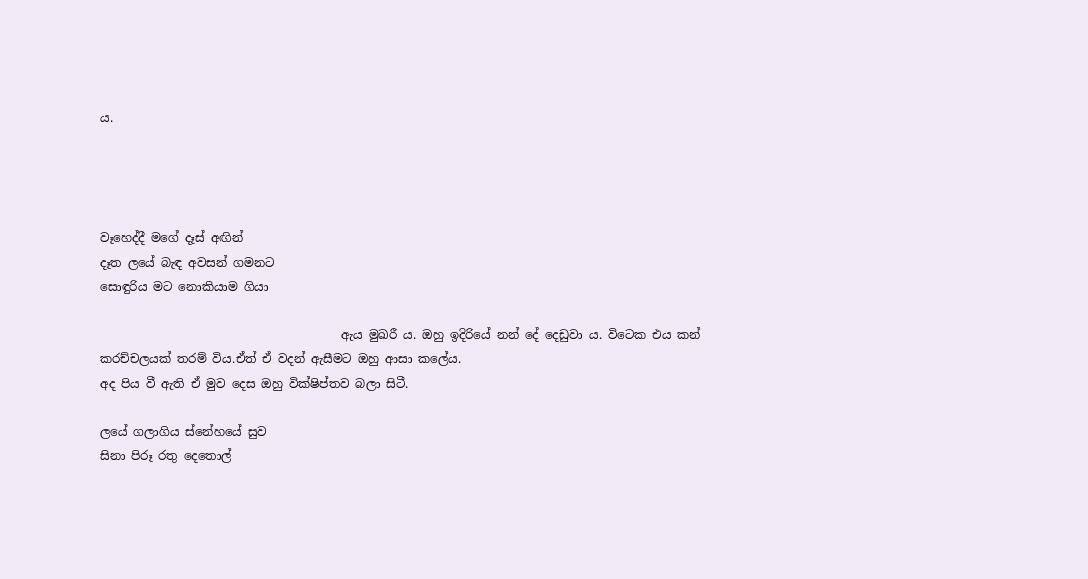ය.




වෑහෙද්දී මගේ දෑස් අඟින්
දෑත ලයේ බැඳ අවසන් ගමනට
සොඳුරිය මට නොකියාම ගියා

                                        ඇය මුඛරී ය. ඔහු ඉදිරියේ නන් දේ දෙඩුවා ය. විටෙක එය කන් කරච්චලයක් තරම් විය.ඒත් ඒ වදන් ඇසීමට ඔහු ආසා කලේය.
අද පිය වී ඇති ඒ මුව දෙස ඔහු වික්ෂිප්තව බලා සිටී.

ලයේ ගලාගිය ස්නේහයේ සුව
සිනා පිරූ රතු දෙතොල්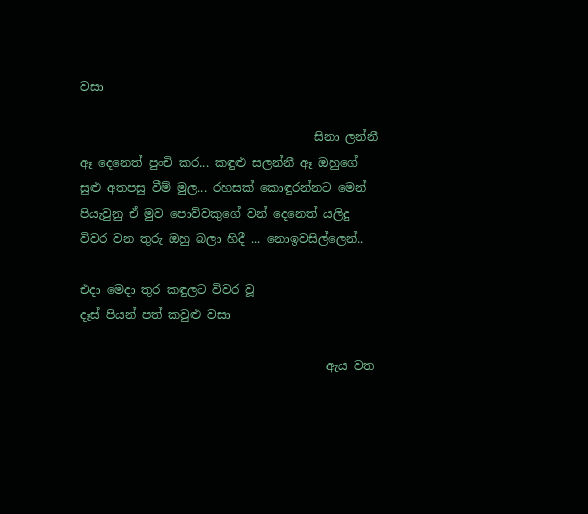වසා

                                       සිනා ලන්නී ඈ දෙනෙත් පුංචි කර... කඳුළු සලන්නී ඈ ඔහුගේ සුළු අතපසු වීම් මුල... රහසක් කොඳුරන්නට මෙන් පියැවුනු ඒ මුව පොව්වකුගේ වන් දෙනෙත් යලිදු විවර වන තුරු ඔහු බලා හිදී ... නොඉවසිල්ලෙන්..

එදා මෙදා තුර කඳුලට විවර වූ
දෑස් පියන් පත් කවුළු වසා

                                         ඇය වත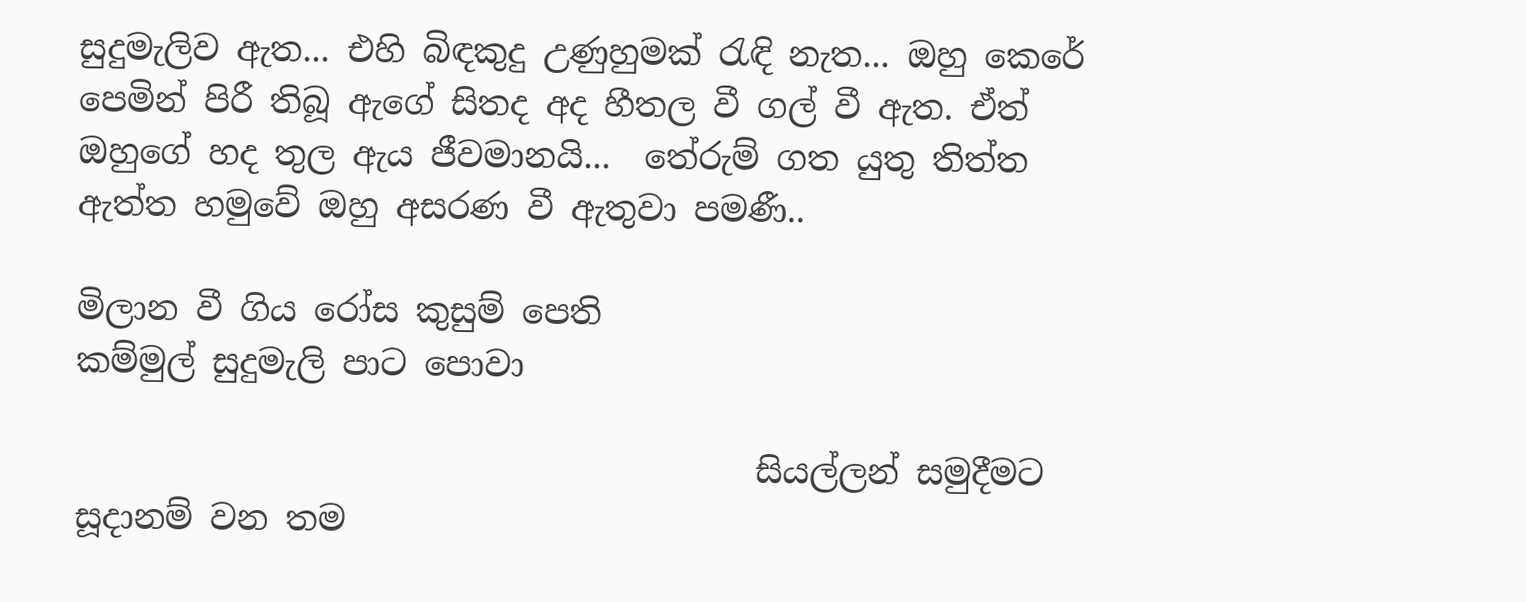සුදුමැලිව ඇත... එහි බිඳකුදු උණුහුමක් රැඳි නැත... ඔහු කෙරේ පෙමින් පිරී තිබූ ඇගේ සිතද අද හීතල වී ගල් වී ඇත. ඒත් ඔහුගේ හද තුල ඇය ජීවමානයි...  තේරුම් ගත යුතු තිත්ත ඇත්ත හමුවේ ඔහු අසරණ වී ඇතුවා පමණී..

මිලාන වී ගිය රෝස කුසුම් පෙති
කම්මුල් සුදුමැලි පාට පොවා

                                        සියල්ලන් සමුදීමට සූදානම් වන තම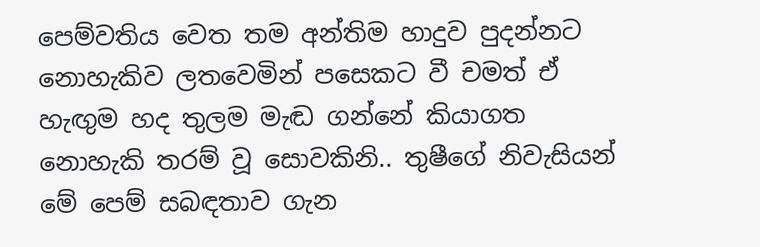පෙම්වතිය වෙත තම අන්තිම හාදුව පුදන්නට නොහැකිව ලතවෙමින් පසෙකට වී චමත් ඒ හැඟුම හද තුලම මැඬ ගන්නේ කියාගත නොහැකි තරම් වූ සොවකිනි.. තුෂීගේ නිවැසියන් මේ පෙම් සබඳතාව ගැන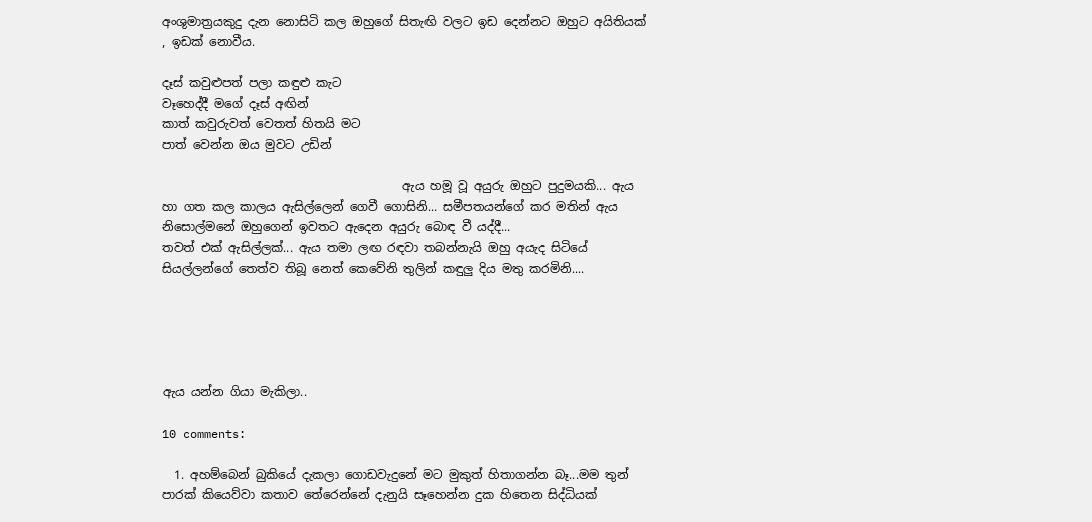අංශුමාත්‍රයකුදු දැන නොසිටි කල ඔහුගේ සිතැඟි වලට ඉඩ දෙන්නට ඔහුට අයිතියක් , ඉඩක් නොවීය.

දෑස් කවුළුපත් පලා කඳුළු කැට
වෑහෙද්දී මගේ දෑස් අඟින්
කාත් කවුරුවත් වෙතත් හිතයි මට
පාත් වෙන්න ඔය මුවට උඩින්

                                        ඇය හමූ වූ අයුරු ඔහුට පුදුමයකි... ඇය හා ගත කල කාලය ඇසිල්ලෙන් ගෙවී ගොසිනි... සමීපතයන්ගේ කර මතින් ඇය නිසොල්මනේ ඔහුගෙන් ඉවතට ඇදෙන අයුරු බොඳ වී යද්දී...
තවත් එක් ඇසිල්ලක්... ඇය තමා ලඟ රඳවා තබන්නැයි ඔහු අයැද සිටියේ සියල්ලන්ගේ තෙත්ව තිබූ නෙත් කෙවේනි තුලින් කඳුලු දිය මතු කරමිනි....





ඇය යන්න ගියා මැකිලා..

10 comments:

  1. අහම්බෙන් බුකියේ දැකලා ගොඩවැදුනේ මට මුකුත් හිතාගන්න බෑ...මම තුන් පාරක් කියෙව්වා කතාව තේරෙන්නේ දැනුයි සෑහෙන්න දුක හිතෙන සිද්ධියක්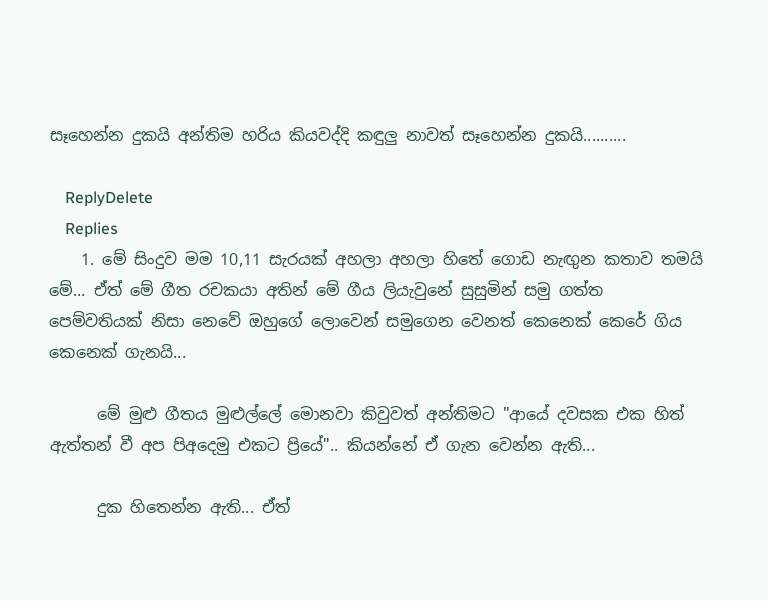සෑහෙන්න දුකයි අන්තිම හරිය කියවද්දි කඳුලු නාවත් සෑහෙන්න දුකයි..........

    ReplyDelete
    Replies
    1. මේ සිංදුව මම 10,11 සැරයක් අහලා අහලා හිතේ ගොඩ නැඟුන කතාව තමයි මේ... ඒත් මේ ගීත රචකයා අතින් මේ ගීය ලියැවුනේ සුසුමින් සමු ගත්ත පෙම්වතියක් නිසා නෙවේ ඔහුගේ ලොවෙන් සමුගෙන වෙනත් කෙනෙක් කෙරේ ගිය කෙනෙක් ගැනයි...

      මේ මුළු ගීතය මුළුල්ලේ මොනවා කිවුවත් අන්තිමට "ආයේ දවසක එක හිත් ඇත්තන් වී අප පිඅදෙමු එකට ප්‍රියේ".. කියන්නේ ඒ ගැන වෙන්න ඇති...

      දුක හිතෙන්න ඇති... ඒත්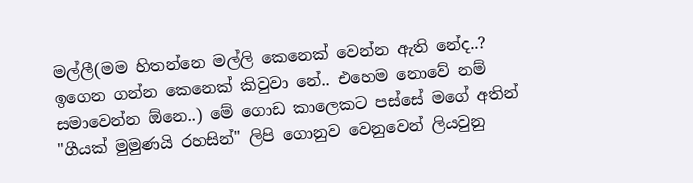මල්ලී(මම හිතන්නෙ මල්ලි කෙනෙක් වෙන්න ඇති නේද..? ඉගෙන ගන්න කෙනෙක් කිවුවා නේ.. එහෙම නොවේ නම් සමාවෙන්න ඕනෙ..) මේ ගොඩ කාලෙකට පස්සේ මගේ අතින් "ගීයක් මුමුණයි රහසින්" ලිපි ගොනුව වෙනුවෙන් ලියවුනු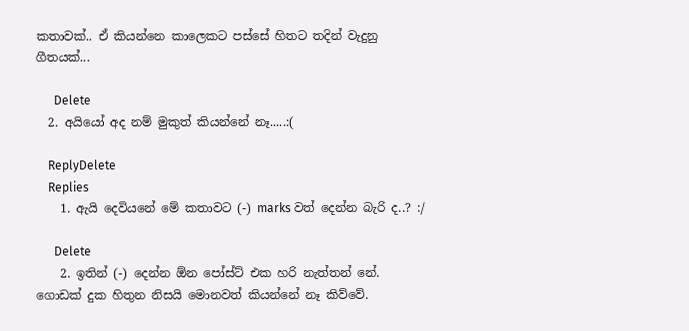කතාවක්.. ඒ කියන්නෙ කාලෙකට පස්සේ හිතට තදින් වැදුනු ගීතයක්...

      Delete
  2. අයියෝ අද නම් මුකුත් කියන්නේ නෑ.....:(

    ReplyDelete
    Replies
    1. ඇයි දෙවියනේ මේ කතාවට (-) marks වත් දෙන්න බැරි ද..? :/

      Delete
    2. ඉතින් (-) දෙන්න ඕන පෝස්ට් එක හරි නැත්තන් නේ. ගොඩක් දුක හිතුන නිසයි මොනවත් කියන්නේ නෑ කිව්වේ.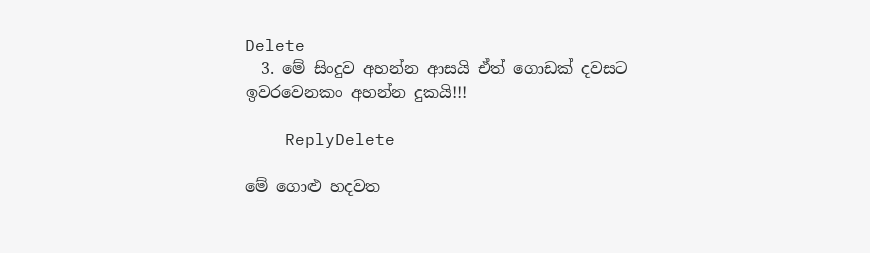Delete
  3. මේ සිංදුව අහන්න ආසයි ඒත් ගොඩක් දවසට ඉවරවෙනකං අහන්න දුකයි!!!

    ReplyDelete

මේ ගොළු හදවත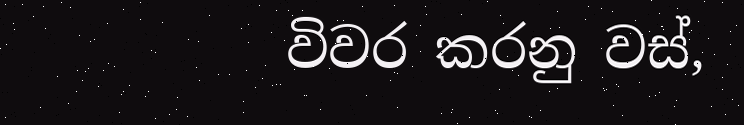විවර කරනු වස්,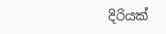දිරියක්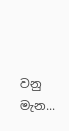වනු මැන...